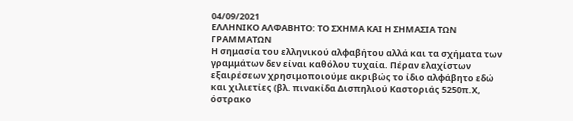04/09/2021
ΕΛΛΗΝΙΚΟ ΑΛΦΑΒΗΤΟ: ΤΟ ΣΧΗΜΑ ΚΑΙ Η ΣΗΜΑΣΙΑ ΤΩΝ ΓΡΑΜΜΑΤΩΝ
Η σημασία του ελληνικού αλφαβήτου αλλά και τα σχήματα των γραμμάτων δεν είναι καθόλου τυχαία. Πέραν ελαχίστων εξαιρέσεων χρησιμοποιούμε ακριβώς το ίδιο αλφάβητο εδώ και χιλιετίες (βλ. πινακίδα Δισπηλιού Καστοριάς 5250π.Χ, όστρακο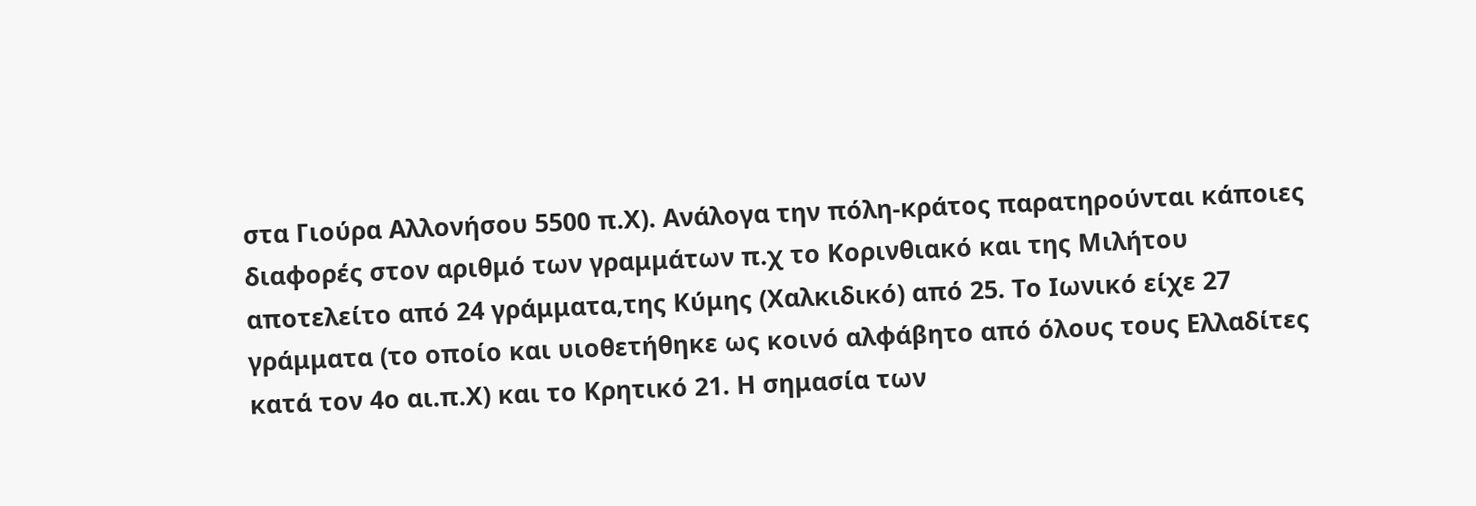στα Γιούρα Αλλονήσου 5500 π.Χ). Ανάλογα την πόλη-κράτος παρατηρούνται κάποιες διαφορές στον αριθμό των γραμμάτων π.χ το Κορινθιακό και της Μιλήτου αποτελείτο από 24 γράμματα,της Κύμης (Χαλκιδικό) από 25. Το Ιωνικό είχε 27 γράμματα (το οποίο και υιοθετήθηκε ως κοινό αλφάβητο από όλους τους Ελλαδίτες κατά τον 4ο αι.π.Χ) και το Κρητικό 21. Η σημασία των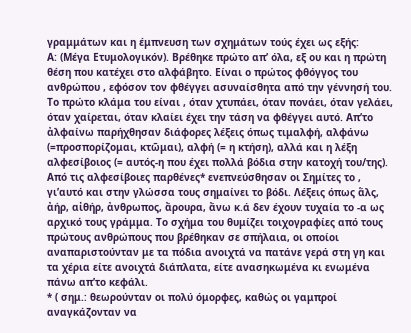γραμμάτων και η έμπνευση των σχημάτων τούς έχει ως εξής:
Α: (Μέγα Ετυμολογικόν). Βρέθηκε πρώτο απ’ όλα, εξ ου και η πρώτη θέση που κατέχει στο αλφάβητο. Είναι ο πρώτος φθόγγος του ανθρώπου , εφόσον τον φθέγγει ασυναίσθητα από την γέννησή του. Το πρώτο κλάμα του είναι , όταν χτυπάει, όταν πονάει, όταν γελάει, όταν χαίρεται, όταν κλαίει έχει την τάση να φθέγγει αυτό. Απ’το ἀλφαίνω παρήχθησαν διάφορες λέξεις όπως τιμαλφή, αλφάνω (=προσπορίζομαι, κτῶμαι), αλφή (= η κτήση), αλλά και η λέξη αλφεσίβοιος (= αυτός-η που έχει πολλά βόδια στην κατοχή του/της). Από τις αλφεσίβοιες παρθένες* ενεπνεύσθησαν οι Σημίτες το , γι’αυτό και στην γλώσσα τους σημαίνει το βόδι. Λέξεις όπως ἅλς, ἀήρ, αἰθήρ, ἀνθρωπος, ἄρουρα, ἄνω κ.ά δεν έχουν τυχαία το -α ως αρχικό τους γράμμα. Το σχήμα του θυμίζει τοιχογραφίες από τους πρώτους ανθρώπους που βρέθηκαν σε σπήλαια, οι οποίοι αναπαριστούνταν με τα πόδια ανοιχτά να πατάνε γερά στη γη και τα χέρια είτε ανοιχτά διάπλατα, είτε ανασηκωμένα κι ενωμένα πάνω απ’το κεφάλι.
* ( σημ.: θεωρούνταν οι πολύ όμορφες, καθώς οι γαμπροί αναγκάζονταν να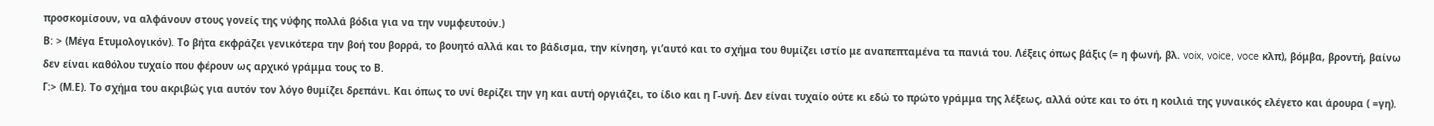προσκομίσουν, να αλφάνουν στους γονείς της νύφης πολλά βόδια για να την νυμφευτούν.)
Β: > (Μέγα Ετυμολογικόν). Το βήτα εκφράζει γενικότερα την βοή του βορρά, το βουητό αλλά και το βάδισμα, την κίνηση, γι’αυτό και το σχήμα του θυμίζει ιστίο με αναπεπταμένα τα πανιά του. Λέξεις όπως βάξις (= η φωνή, βλ. voix, voice, voce κλπ), βόμβα, βροντή, βαίνω δεν είναι καθόλου τυχαίο που φέρουν ως αρχικό γράμμα τους το Β.
Γ:> (Μ.Ε). Το σχήμα του ακριβώς για αυτόν τον λόγο θυμίζει δρεπάνι. Και όπως το υνί θερίζει την γη και αυτή οργιάζει, το ίδιο και η Γ-υνή. Δεν είναι τυχαίο ούτε κι εδώ το πρώτο γράμμα της λέξεως, αλλά ούτε και το ότι η κοιλιά της γυναικός ελέγετο και άρουρα ( =γη).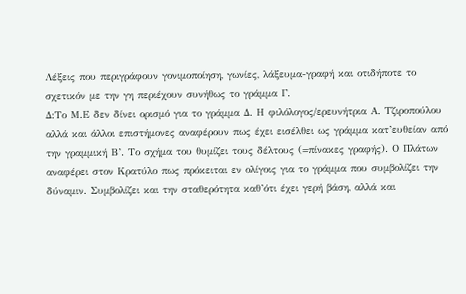Λέξεις που περιγράφουν γονιμοποίηση, γωνίες, λάξευμα-γραφή και οτιδήποτε το σχετικόν με την γη περιέχουν συνήθως το γράμμα Γ.
Δ:Το Μ.Ε δεν δίνει ορισμό για το γράμμα Δ. Η φιλόλογος/ερευνήτρια Α. Τζιροπούλου αλλά και άλλοι επιστήμονες αναφέρουν πως έχει εισέλθει ως γράμμα κατ’ευθείαν από την γραμμική Β’. Το σχήμα του θυμίζει τους δέλτους (=πίνακες γραφής). Ο Πλάτων αναφέρει στον Κρατύλο πως πρόκειται εν ολίγοις για το γράμμα που συμβολίζει την δύναμιν. Συμβολίζει και την σταθερότητα καθ’ότι έχει γερή βάση, αλλά και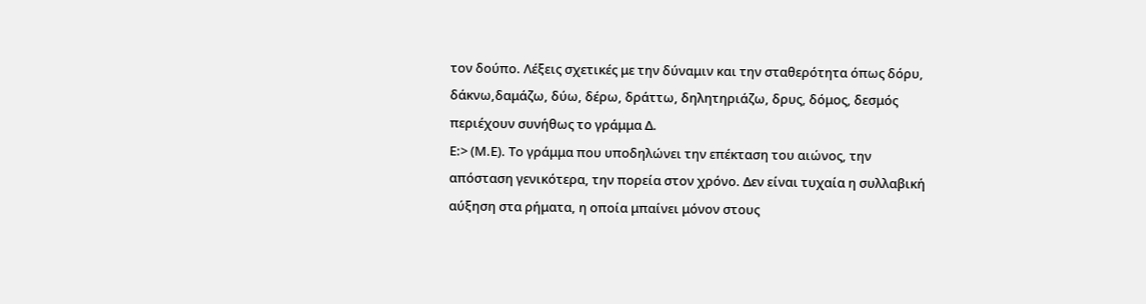τον δούπο. Λέξεις σχετικές με την δύναμιν και την σταθερότητα όπως δόρυ, δάκνω,δαμάζω, δύω, δέρω, δράττω, δηλητηριάζω, δρυς, δόμος, δεσμός περιέχουν συνήθως το γράμμα Δ.
Ε:> (Μ.Ε). Το γράμμα που υποδηλώνει την επέκταση του αιώνος, την απόσταση γενικότερα, την πορεία στον χρόνο. Δεν είναι τυχαία η συλλαβική αύξηση στα ρήματα, η οποία μπαίνει μόνον στους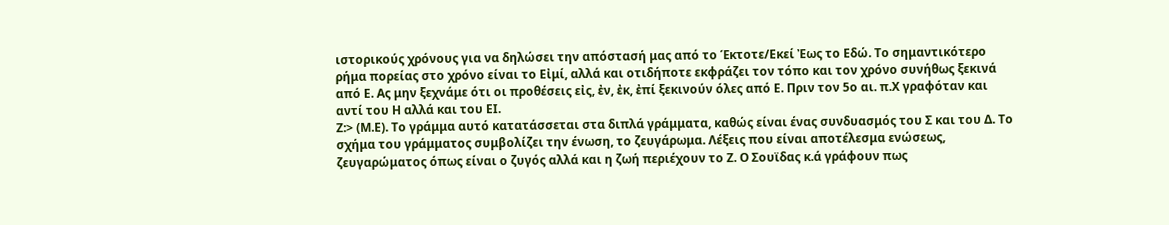ιστορικούς χρόνους για να δηλώσει την απόστασή μας από το Έκτοτε/Εκεί Ἐως το Εδώ. Το σημαντικότερο ρήμα πορείας στο χρόνο είναι το Εἰμί, αλλά και οτιδήποτε εκφράζει τον τόπο και τον χρόνο συνήθως ξεκινά από Ε. Ας μην ξεχνάμε ότι οι προθέσεις εἰς, ἐν, ἐκ, ἐπί ξεκινούν όλες από Ε. Πριν τον 5ο αι. π.Χ γραφόταν και αντί του Η αλλά και του ΕΙ.
Ζ:> (Μ.Ε). Το γράμμα αυτό κατατάσσεται στα διπλά γράμματα, καθώς είναι ένας συνδυασμός του Σ και του Δ. Το σχήμα του γράμματος συμβολίζει την ένωση, το ζευγάρωμα. Λέξεις που είναι αποτέλεσμα ενώσεως, ζευγαρώματος όπως είναι ο ζυγός αλλά και η ζωή περιέχουν το Ζ. Ο Σουϊδας κ.ά γράφουν πως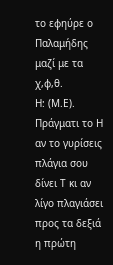το εφηύρε ο Παλαμήδης μαζί με τα χ,φ,θ.
Η: (Μ.Ε). Πράγματι το Η αν το γυρίσεις πλάγια σου δίνει Τ κι αν λίγο πλαγιάσει προς τα δεξιά η πρώτη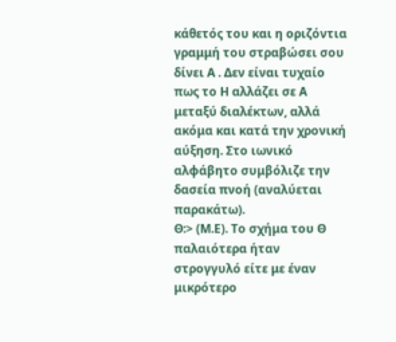κάθετός του και η οριζόντια γραμμή του στραβώσει σου δίνει Α . Δεν είναι τυχαίο πως το Η αλλάζει σε Α μεταξύ διαλέκτων, αλλά ακόμα και κατά την χρονική αύξηση. Στο ιωνικό αλφάβητο συμβόλιζε την δασεία πνοή (αναλύεται παρακάτω).
Θ:> (Μ.Ε). Το σχήμα του Θ παλαιότερα ήταν στρογγυλό είτε με έναν μικρότερο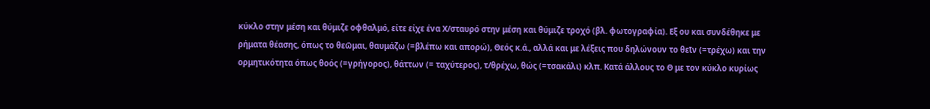κύκλο στην μέση και θύμιζε οφθαλμό, είτε είχε ένα Χ/σταυρό στην μέση και θύμιζε τροχό (βλ. φωτογραφία). Εξ ου και συνδέθηκε με ρήματα θέασης, όπως το θεῶμαι, θαυμάζω (=βλέπω και απορώ), Θεός κ.ά., αλλά και με λέξεις που δηλώνουν το θεῑν (=τρέχω) και την ορμητικότητα όπως θοός (=γρήγορος), θάττων (= ταχύτερος), τ/θρέχω, θώς (=τσακάλι) κλπ. Κατά άλλους το Θ με τον κύκλο κυρίως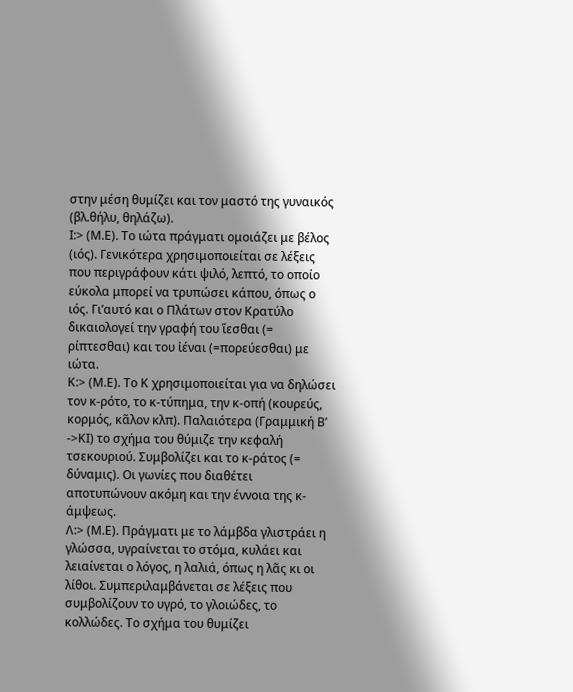στην μέση θυμίζει και τον μαστό της γυναικός (βλ.θήλυ, θηλάζω).
Ι:> (Μ.Ε). Το ιώτα πράγματι ομοιάζει με βέλος (ιός). Γενικότερα χρησιμοποιείται σε λέξεις που περιγράφουν κάτι ψιλό, λεπτό, το οποίο εύκολα μπορεί να τρυπώσει κάπου, όπως ο ιός. Γι’αυτό και ο Πλάτων στον Κρατύλο δικαιολογεί την γραφή του ἵεσθαι (= ρίπτεσθαι) και του ἰέναι (=πορεύεσθαι) με ιώτα.
Κ:> (Μ.Ε). Το Κ χρησιμοποιείται για να δηλώσει τον κ-ρότο, το κ-τύπημα, την κ-οπή (κουρεύς, κορμός, κᾶλον κλπ). Παλαιότερα (Γραμμική Β’ ->ΚΙ) το σχήμα του θύμιζε την κεφαλή τσεκουριού. Συμβολίζει και το κ-ράτος (= δύναμις). Οι γωνίες που διαθέτει αποτυπώνουν ακόμη και την έννοια της κ-άμψεως.
Λ:> (Μ.Ε). Πράγματι με το λάμβδα γλιστράει η γλώσσα, υγραίνεται το στόμα, κυλάει και λειαίνεται ο λόγος, η λαλιά, όπως η λᾶς κι οι λίθοι. Συμπεριλαμβάνεται σε λέξεις που συμβολίζουν το υγρό, το γλοιώδες, το κολλώδες. Το σχήμα του θυμίζει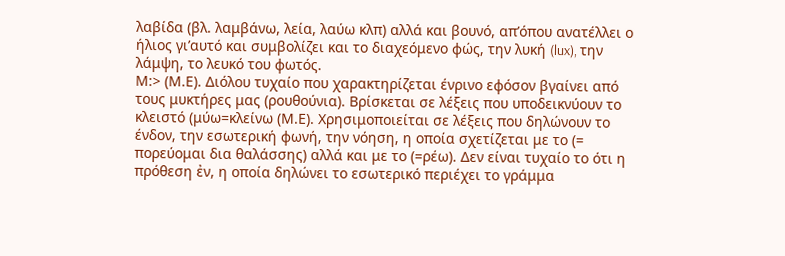λαβίδα (βλ. λαμβάνω, λεία, λαύω κλπ) αλλά και βουνό, απ’όπου ανατέλλει ο ήλιος γι’αυτό και συμβολίζει και το διαχεόμενο φώς, την λυκή (lux), την λάμψη, το λευκό του φωτός.
Μ:> (Μ.Ε). Διόλου τυχαίο που χαρακτηρίζεται ένρινο εφόσον βγαίνει από τους μυκτήρες μας (ρουθούνια). Βρίσκεται σε λέξεις που υποδεικνύουν το κλειστό (μύω=κλείνω (Μ.Ε). Χρησιμοποιείται σε λέξεις που δηλώνουν το ένδον, την εσωτερική φωνή, την νόηση, η οποία σχετίζεται με το (= πορεύομαι δια θαλάσσης) αλλά και με το (=ρέω). Δεν είναι τυχαίο το ότι η πρόθεση ἐν, η οποία δηλώνει το εσωτερικό περιέχει το γράμμα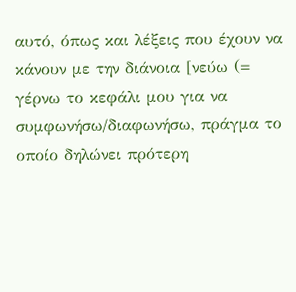αυτό, όπως και λέξεις που έχουν να κάνουν με την διάνοια [νεύω (= γέρνω το κεφάλι μου για να συμφωνήσω/διαφωνήσω, πράγμα το οποίο δηλώνει πρότερη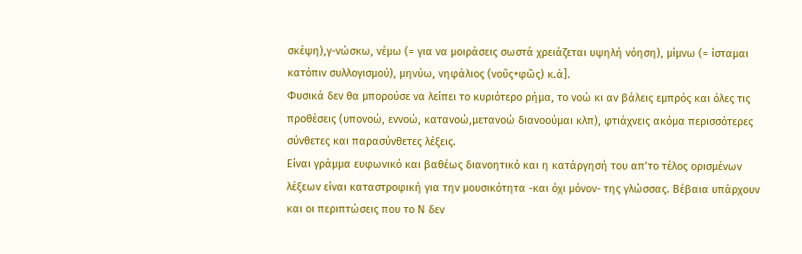σκέψη),γ-νώσκω, νέμω (= για να μοιράσεις σωστά χρειάζεται υψηλή νόηση), μίμνω (= ίσταμαι κατόπιν συλλογισμού), μηνύω, νηφάλιος (νοῦς+φῶς) κ.ά].
Φυσικά δεν θα μπορούσε να λείπει το κυριότερο ρήμα, το νοώ κι αν βάλεις εμπρός και όλες τις προθέσεις (υπονοώ, εννοώ, κατανοώ,μετανοώ διανοούμαι κλπ), φτιάχνεις ακόμα περισσότερες σύνθετες και παρασύνθετες λέξεις.
Είναι γράμμα ευφωνικό και βαθέως διανοητικό και η κατάργησή του απ’το τέλος ορισμένων λέξεων είναι καταστροφική για την μουσικότητα -και όχι μόνον- της γλώσσας. Βέβαια υπάρχουν και οι περιπτώσεις που το Ν δεν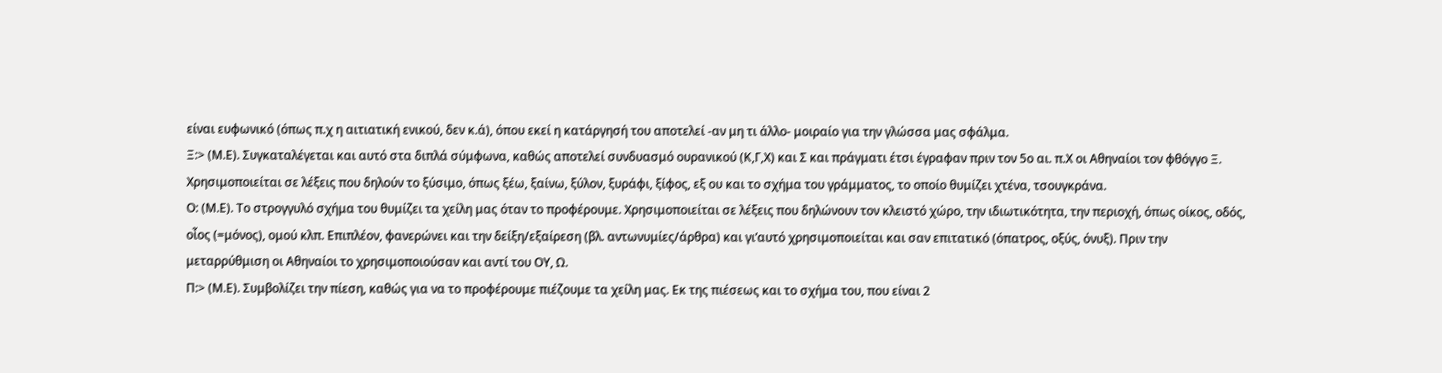είναι ευφωνικό (όπως π.χ η αιτιατική ενικού, δεν κ.ά), όπου εκεί η κατάργησή του αποτελεί -αν μη τι άλλο- μοιραίο για την γλώσσα μας σφάλμα.
Ξ:> (Μ.Ε). Συγκαταλέγεται και αυτό στα διπλά σύμφωνα, καθώς αποτελεί συνδυασμό ουρανικού (Κ,Γ,Χ) και Σ και πράγματι έτσι έγραφαν πριν τον 5ο αι. π.Χ οι Αθηναίοι τον φθόγγο Ξ. Χρησιμοποιείται σε λέξεις που δηλούν το ξύσιμο, όπως ξέω, ξαίνω, ξύλον, ξυράφι, ξίφος, εξ ου και το σχήμα του γράμματος, το οποίο θυμίζει χτένα, τσουγκράνα.
Ο: (Μ.Ε). Το στρογγυλό σχήμα του θυμίζει τα χείλη μας όταν το προφέρουμε. Χρησιμοποιείται σε λέξεις που δηλώνουν τον κλειστό χώρο, την ιδιωτικότητα, την περιοχή, όπως οίκος, οδός, οἶος (=μόνος), ομού κλπ. Επιπλέον, φανερώνει και την δείξη/εξαίρεση (βλ. αντωνυμίες/άρθρα) και γι’αυτό χρησιμοποιείται και σαν επιτατικό (όπατρος, οξύς, όνυξ). Πριν την μεταρρύθμιση οι Αθηναίοι το χρησιμοποιούσαν και αντί του ΟΥ, Ω.
Π:> (Μ.Ε). Συμβολίζει την πίεση, καθώς για να το προφέρουμε πιέζουμε τα χείλη μας. Εκ της πιέσεως και το σχήμα του, που είναι 2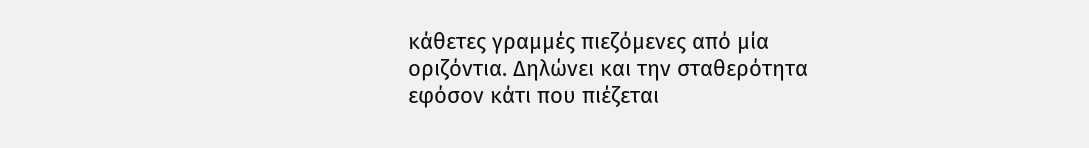κάθετες γραμμές πιεζόμενες από μία οριζόντια. Δηλώνει και την σταθερότητα εφόσον κάτι που πιέζεται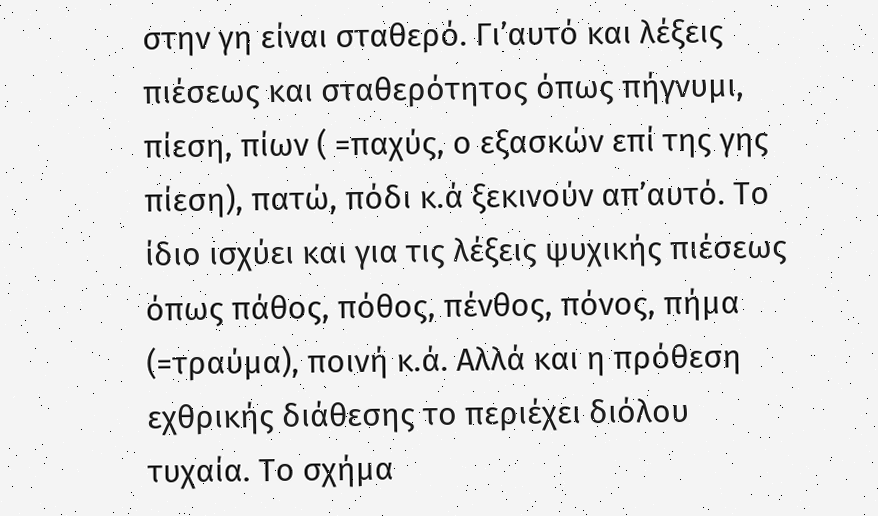στην γη είναι σταθερό. Γι’αυτό και λέξεις πιέσεως και σταθερότητος όπως πήγνυμι, πίεση, πίων ( =παχύς, ο εξασκών επί της γης πίεση), πατώ, πόδι κ.ά ξεκινούν απ’αυτό. Το ίδιο ισχύει και για τις λέξεις ψυχικής πιέσεως όπως πάθος, πόθος, πένθος, πόνος, πήμα (=τραύμα), ποινή κ.ά. Αλλά και η πρόθεση εχθρικής διάθεσης το περιέχει διόλου τυχαία. Το σχήμα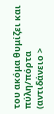του ακόμα θυμίζει και πύλη/πόρτα (αντιδάνειο >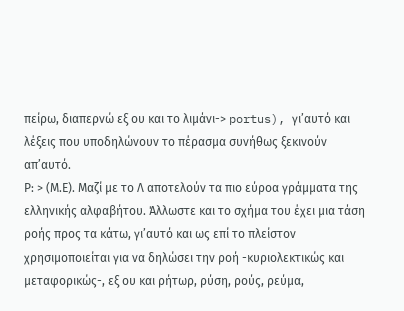πείρω, διαπερνώ εξ ου και το λιμάνι-> portus), γι’αυτό και λέξεις που υποδηλώνουν το πέρασμα συνήθως ξεκινούν απ’αυτό.
Ρ: > (Μ.Ε). Μαζί με το Λ αποτελούν τα πιο εύροα γράμματα της ελληνικής αλφαβήτου. Άλλωστε και το σχήμα του έχει μια τάση ροής προς τα κάτω, γι’αυτό και ως επί το πλείστον χρησιμοποιείται για να δηλώσει την ροή -κυριολεκτικώς και μεταφορικώς-, εξ ου και ρήτωρ, ρύση, ρούς, ρεύμα,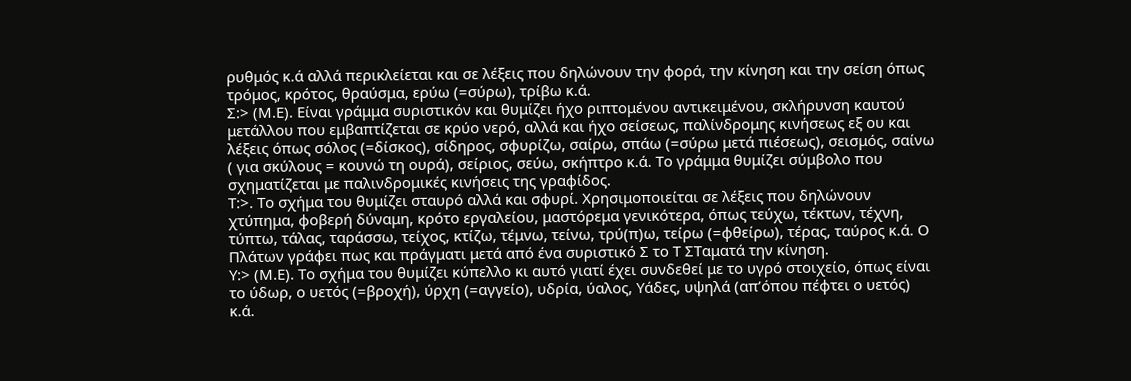ρυθμός κ.ά αλλά περικλείεται και σε λέξεις που δηλώνουν την φορά, την κίνηση και την σείση όπως τρόμος, κρότος, θραύσμα, ερύω (=σύρω), τρίβω κ.ά.
Σ:> (Μ.Ε). Είναι γράμμα συριστικόν και θυμίζει ήχο ριπτομένου αντικειμένου, σκλήρυνση καυτού μετάλλου που εμβαπτίζεται σε κρύο νερό, αλλά και ήχο σείσεως, παλίνδρομης κινήσεως εξ ου και λέξεις όπως σόλος (=δίσκος), σίδηρος, σφυρίζω, σαίρω, σπάω (=σύρω μετά πιέσεως), σεισμός, σαίνω ( για σκύλους = κουνώ τη ουρά), σείριος, σεύω, σκήπτρο κ.ά. Το γράμμα θυμίζει σύμβολο που σχηματίζεται με παλινδρομικές κινήσεις της γραφίδος.
Τ:>. Το σχήμα του θυμίζει σταυρό αλλά και σφυρί. Χρησιμοποιείται σε λέξεις που δηλώνουν χτύπημα, φοβερή δύναμη, κρότο εργαλείου, μαστόρεμα γενικότερα, όπως τεύχω, τέκτων, τέχνη, τύπτω, τάλας, ταράσσω, τείχος, κτίζω, τέμνω, τείνω, τρύ(π)ω, τείρω (=φθείρω), τέρας, ταύρος κ.ά. Ο Πλάτων γράφει πως και πράγματι μετά από ένα συριστικό Σ το Τ ΣΤαματά την κίνηση.
Υ:> (Μ.Ε). Το σχήμα του θυμίζει κύπελλο κι αυτό γιατί έχει συνδεθεί με το υγρό στοιχείο, όπως είναι το ύδωρ, ο υετός (=βροχή), ύρχη (=αγγείο), υδρία, ύαλος, Υάδες, υψηλά (απ’όπου πέφτει ο υετός) κ.ά.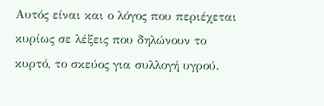Αυτός είναι και ο λόγος που περιέχεται κυρίως σε λέξεις που δηλώνουν το κυρτό, το σκεύος για συλλογή υγρού.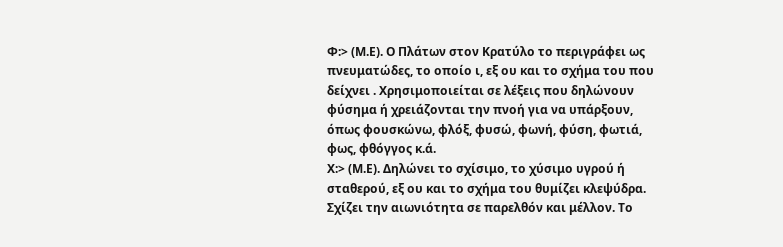Φ:> (Μ.Ε). Ο Πλάτων στον Κρατύλο το περιγράφει ως πνευματώδες, το οποίο ι, εξ ου και το σχήμα του που δείχνει . Χρησιμοποιείται σε λέξεις που δηλώνουν φύσημα ή χρειάζονται την πνοή για να υπάρξουν, όπως φουσκώνω, φλόξ, φυσώ, φωνή, φύση, φωτιά, φως, φθόγγος κ.ά.
Χ:> (Μ.Ε). Δηλώνει το σχίσιμο, το χύσιμο υγρού ή σταθερού, εξ ου και το σχήμα του θυμίζει κλεψύδρα. Σχίζει την αιωνιότητα σε παρελθόν και μέλλον. Το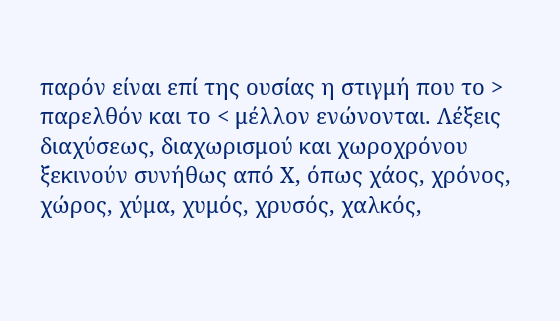παρόν είναι επί της ουσίας η στιγμή που το > παρελθόν και το < μέλλον ενώνονται. Λέξεις διαχύσεως, διαχωρισμού και χωροχρόνου ξεκινούν συνήθως από Χ, όπως χάος, χρόνος, χώρος, χύμα, χυμός, χρυσός, χαλκός,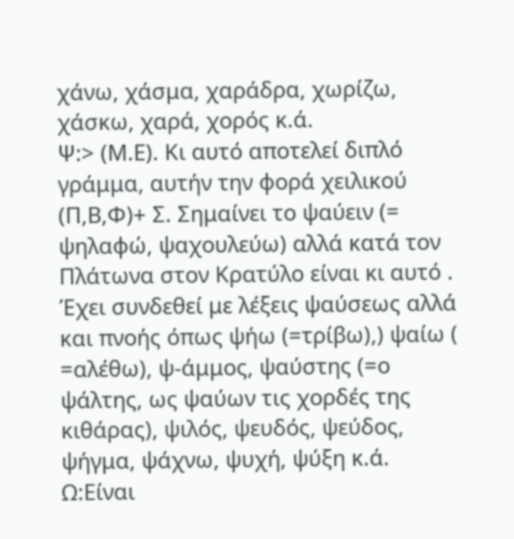χάνω, χάσμα, χαράδρα, χωρίζω, χάσκω, χαρά, χορός κ.ά.
Ψ:> (Μ.Ε). Κι αυτό αποτελεί διπλό γράμμα, αυτήν την φορά χειλικού (Π,Β,Φ)+ Σ. Σημαίνει το ψαύειν (= ψηλαφώ, ψαχουλεύω) αλλά κατά τον Πλάτωνα στον Κρατύλο είναι κι αυτό . Έχει συνδεθεί με λέξεις ψαύσεως αλλά και πνοής όπως ψήω (=τρίβω),) ψαίω ( =αλέθω), ψ-άμμος, ψαύστης (=ο ψάλτης, ως ψαύων τις χορδές της κιθάρας), ψιλός, ψευδός, ψεύδος, ψήγμα, ψάχνω, ψυχή, ψύξη κ.ά.
Ω:Είναι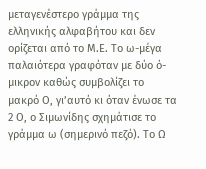μεταγενέστερο γράμμα της ελληνικής αλφαβήτου και δεν ορίζεται από το Μ.Ε. Το ω-μέγα παλαιότερα γραφόταν με δύο ό-μικρον καθώς συμβολίζει το μακρό Ο, γι’αυτό κι όταν ένωσε τα 2 Ο, ο Σιμωνίδης σχημάτισε το γράμμα ω (σημερινό πεζό). Το Ω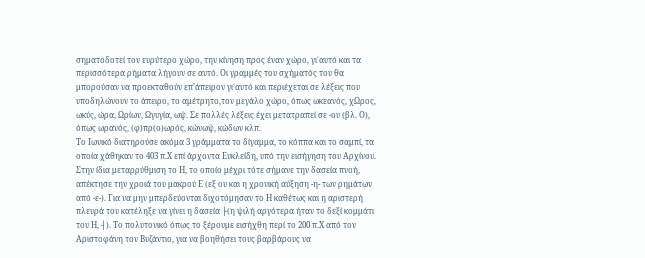σηματοδοτεί τον ευρύτερο χώρο, την κίνηση προς έναν χώρο, γι΄αυτό και τα περισσότερα ρήματα λήγουν σε αυτό. Οι γραμμές του σχήματός του θα μπορούσαν να προεκταθούν επ’άπειρον γι΄αυτό και περιέχεται σε λέξεις που υποδηλώνουν το άπειρο, το αμέτρητο,τον μεγάλο χώρο, όπως ωκεανός, χΩρος, ωκύς, ώρα, Ωρίων, Ωγυγία, ωψ. Σε πολλές λέξεις έχει μετατραπεί σε -ου (βλ. Ο), όπως ωρανός, (φ)πρ(ο)ωρός, κώνωψ, κώδων κλπ.
Το Ιωνικό διατηρούσε ακόμα 3 γράμματα το δίγαμμα, το κόππα και το σαμπί, τα οποία χάθηκαν το 403 π.Χ επί άρχοντα Ευκλείδη, υπό την εισήγηση του Αρχίνου. Στην ίδια μεταρρύθμιση το Η, το οποίο μέχρι τότε σήμανε την δασεία πνοή, απέκτησε την χροιά του μακρού Ε (εξ ου και η χρονική αύξηση -η- των ρημάτων από -ε-). Για να μην μπερδεύονται διχοτόμησαν το Η καθέτως και η αριστερή πλευρά του κατέληξε να γίνει η δασεία ├(η ψιλή αργότερα ήταν το δεξί κομμάτι του Η, ┤). Το πολυτονικό όπως το ξέρουμε εισήχθη περί το 200 π.Χ από τον Αριστοφάνη τον Βυζάντιο, για να βοηθήσει τους βαρβάρους να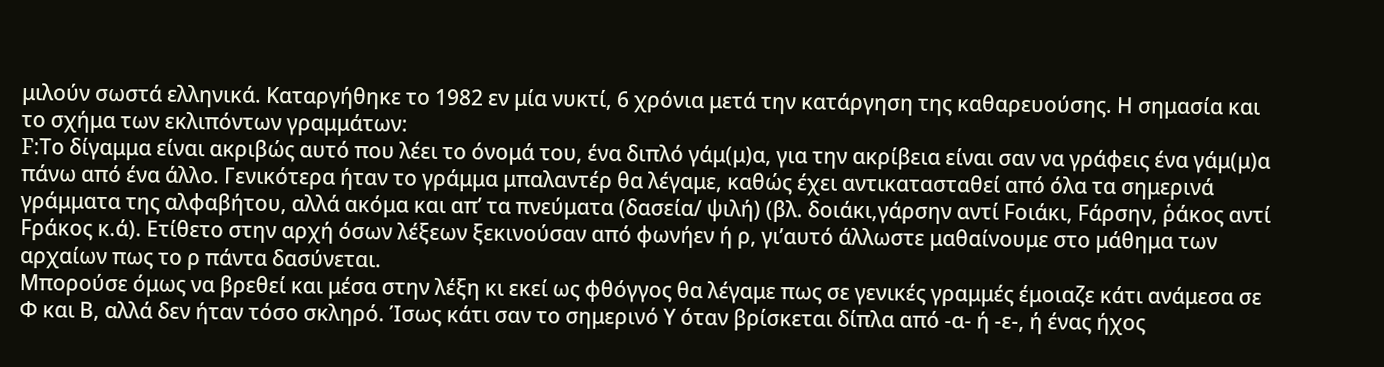μιλούν σωστά ελληνικά. Καταργήθηκε το 1982 εν μία νυκτί, 6 χρόνια μετά την κατάργηση της καθαρευούσης. Η σημασία και το σχήμα των εκλιπόντων γραμμάτων:
F:Το δίγαμμα είναι ακριβώς αυτό που λέει το όνομά του, ένα διπλό γάμ(μ)α, για την ακρίβεια είναι σαν να γράφεις ένα γάμ(μ)α πάνω από ένα άλλο. Γενικότερα ήταν το γράμμα μπαλαντέρ θα λέγαμε, καθώς έχει αντικατασταθεί από όλα τα σημερινά γράμματα της αλφαβήτου, αλλά ακόμα και απ’ τα πνεύματα (δασεία/ ψιλή) (βλ. δοιάκι,γάρσην αντί Fοιάκι, Fάρσην, ῥάκος αντί Fράκος κ.ά). Ετίθετο στην αρχή όσων λέξεων ξεκινούσαν από φωνήεν ή ρ, γι’αυτό άλλωστε μαθαίνουμε στο μάθημα των αρχαίων πως το ρ πάντα δασύνεται.
Μπορούσε όμως να βρεθεί και μέσα στην λέξη κι εκεί ως φθόγγος θα λέγαμε πως σε γενικές γραμμές έμοιαζε κάτι ανάμεσα σε Φ και Β, αλλά δεν ήταν τόσο σκληρό. Ίσως κάτι σαν το σημερινό Υ όταν βρίσκεται δίπλα από -α- ή -ε-, ή ένας ήχος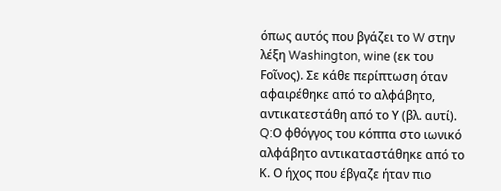όπως αυτός που βγάζει το W στην λέξη Washington, wine (εκ του Fοῖνος). Σε κάθε περίπτωση όταν αφαιρέθηκε από το αλφάβητο, αντικατεστάθη από το Υ (βλ. αυτί).
Q:Ο φθόγγος του κόππα στο ιωνικό αλφάβητο αντικαταστάθηκε από το Κ. Ο ήχος που έβγαζε ήταν πιο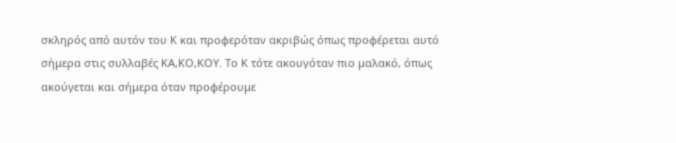σκληρός από αυτόν του Κ και προφερόταν ακριβώς όπως προφέρεται αυτό σήμερα στις συλλαβές ΚΑ,ΚΟ,ΚΟΥ. Το Κ τότε ακουγόταν πιο μαλακό, όπως ακούγεται και σήμερα όταν προφέρουμε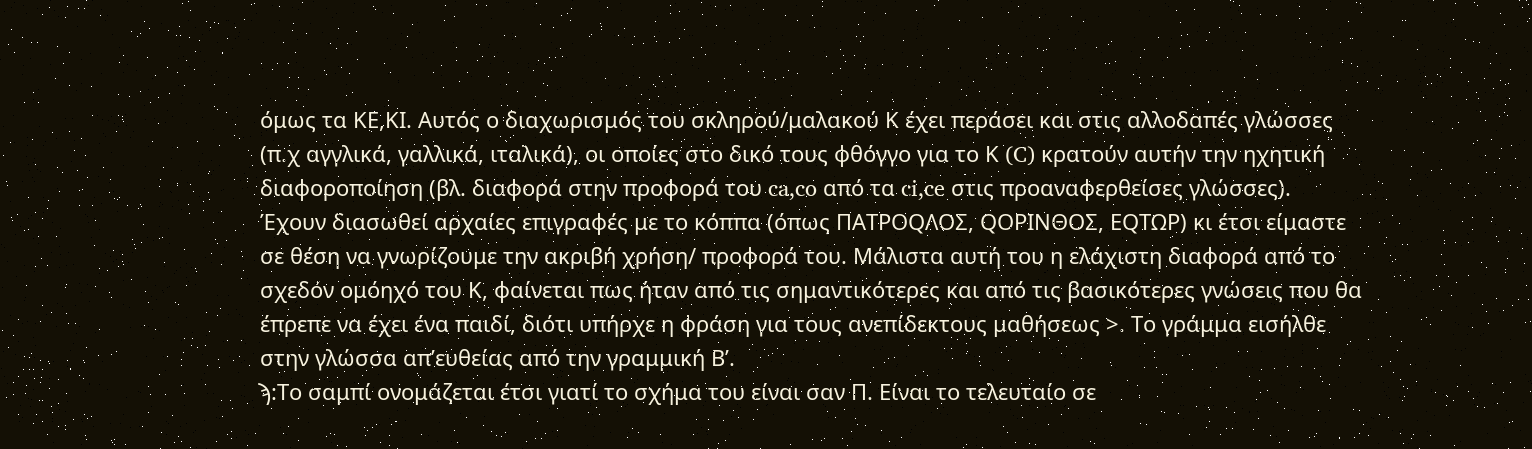όμως τα ΚΕ,ΚΙ. Αυτός ο διαχωρισμός του σκληρού/μαλακού Κ έχει περάσει και στις αλλοδαπές γλώσσες (π.χ αγγλικά, γαλλικά, ιταλικά), οι οποίες στο δικό τους φθόγγο για το Κ (C) κρατούν αυτήν την ηχητική διαφοροποίηση (βλ. διαφορά στην προφορά του ca,co από τα ci,ce στις προαναφερθείσες γλώσσες).
Έχουν διασωθεί αρχαίες επιγραφές με το κόππα (όπως ΠΑΤΡΟQΛΟΣ, QΟΡΙΝΘΟΣ, ΕQΤΩΡ) κι έτσι είμαστε σε θέση να γνωρίζουμε την ακριβή χρήση/ προφορά του. Μάλιστα αυτή του η ελάχιστη διαφορά από το σχεδόν ομόηχό του Κ, φαίνεται πως ήταν από τις σημαντικότερες και από τις βασικότερες γνώσεις που θα έπρεπε να έχει ένα παιδί, διότι υπήρχε η φράση για τους ανεπίδεκτους μαθήσεως >. Το γράμμα εισήλθε στην γλώσσα απ’ευθείας από την γραμμική Β’.
ϡ:Το σαμπί ονομάζεται έτσι γιατί το σχήμα του είναι σαν Π. Είναι το τελευταίο σε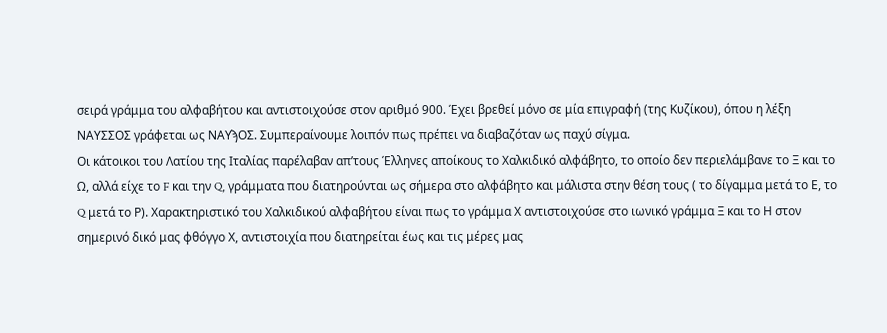σειρά γράμμα του αλφαβήτου και αντιστοιχούσε στον αριθμό 900. Έχει βρεθεί μόνο σε μία επιγραφή (της Κυζίκου), όπου η λέξη ΝΑΥΣΣΟΣ γράφεται ως ΝΑΥϡΟΣ. Συμπεραίνουμε λοιπόν πως πρέπει να διαβαζόταν ως παχύ σίγμα.
Οι κάτοικοι του Λατίου της Ιταλίας παρέλαβαν απ’τους Έλληνες αποίκους το Χαλκιδικό αλφάβητο, το οποίο δεν περιελάμβανε το Ξ και το Ω, αλλά είχε το F και την Q, γράμματα που διατηρούνται ως σήμερα στο αλφάβητο και μάλιστα στην θέση τους ( το δίγαμμα μετά το Ε, το Q μετά το Ρ). Χαρακτηριστικό του Χαλκιδικού αλφαβήτου είναι πως το γράμμα Χ αντιστοιχούσε στο ιωνικό γράμμα Ξ και το Η στον σημερινό δικό μας φθόγγο Χ, αντιστοιχία που διατηρείται έως και τις μέρες μας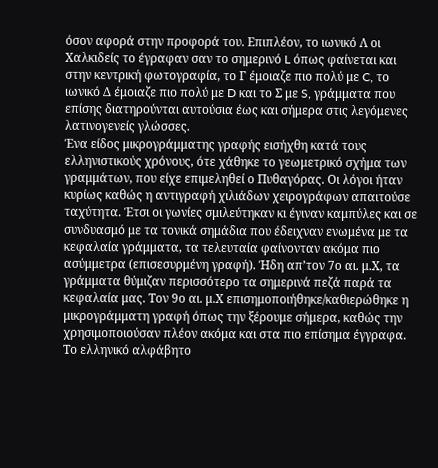όσον αφορά στην προφορά του. Επιπλέον, το ιωνικό Λ οι Χαλκιδείς το έγραφαν σαν το σημερινό L όπως φαίνεται και στην κεντρική φωτογραφία, το Γ έμοιαζε πιο πολύ με C, το ιωνικό Δ έμοιαζε πιο πολύ με D και το Σ με S, γράμματα που επίσης διατηρούνται αυτούσια έως και σήμερα στις λεγόμενες λατινογενείς γλώσσες.
Ένα είδος μικρογράμματης γραφής εισήχθη κατά τους ελληνιστικούς χρόνους, ότε χάθηκε το γεωμετρικό σχήμα των γραμμάτων, που είχε επιμεληθεί ο Πυθαγόρας. Οι λόγοι ήταν κυρίως καθώς η αντιγραφή χιλιάδων χειρογράφων απαιτούσε ταχύτητα. Έτσι οι γωνίες σμιλεύτηκαν κι έγιναν καμπύλες και σε συνδυασμό με τα τονικά σημάδια που έδειχναν ενωμένα με τα κεφαλαία γράμματα, τα τελευταία φαίνονταν ακόμα πιο ασύμμετρα (επισεσυρμένη γραφή). Ήδη απ’τον 7ο αι. μ.Χ, τα γράμματα θύμιζαν περισσότερο τα σημερινά πεζά παρά τα κεφαλαία μας. Τον 9ο αι. μ.Χ επισημοποιήθηκε/καθιερώθηκε η μικρογράμματη γραφή όπως την ξέρουμε σήμερα, καθώς την χρησιμοποιούσαν πλέον ακόμα και στα πιο επίσημα έγγραφα.
Το ελληνικό αλφάβητο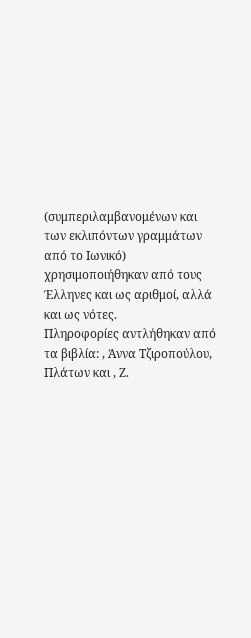(συμπεριλαμβανομένων και των εκλιπόντων γραμμάτων από το Ιωνικό) χρησιμοποιήθηκαν από τους Έλληνες και ως αριθμοί, αλλά και ως νότες.
Πληροφορίες αντλήθηκαν από τα βιβλία: , Άννα Τζιροπούλου, Πλάτων και , Ζ.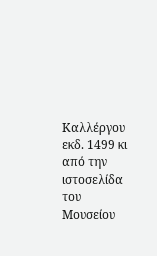Καλλέργου εκδ. 1499 κι από την ιστοσελίδα του Μουσείου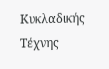Κυκλαδικής Τέχνης